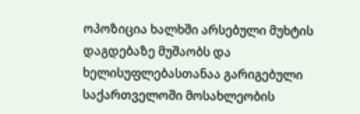ოპოზიცია ხალხში არსებული მუხტის დაგდებაზე მუშაობს და ხელისუფლებასთანაა გარიგებული
საქართველოში მოსახლეობის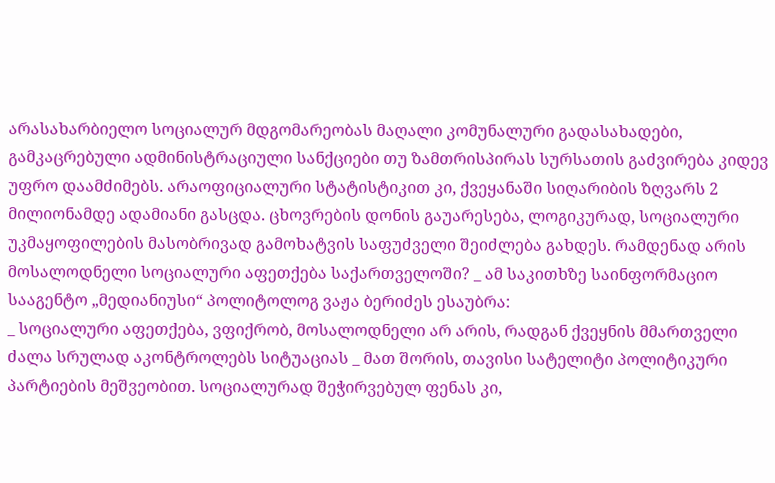არასახარბიელო სოციალურ მდგომარეობას მაღალი კომუნალური გადასახადები, გამკაცრებული ადმინისტრაციული სანქციები თუ ზამთრისპირას სურსათის გაძვირება კიდევ უფრო დაამძიმებს. არაოფიციალური სტატისტიკით კი, ქვეყანაში სიღარიბის ზღვარს 2 მილიონამდე ადამიანი გასცდა. ცხოვრების დონის გაუარესება, ლოგიკურად, სოციალური უკმაყოფილების მასობრივად გამოხატვის საფუძველი შეიძლება გახდეს. რამდენად არის მოსალოდნელი სოციალური აფეთქება საქართველოში? _ ამ საკითხზე საინფორმაციო სააგენტო „მედიანიუსი“ პოლიტოლოგ ვაჟა ბერიძეს ესაუბრა:
_ სოციალური აფეთქება, ვფიქრობ, მოსალოდნელი არ არის, რადგან ქვეყნის მმართველი ძალა სრულად აკონტროლებს სიტუაციას _ მათ შორის, თავისი სატელიტი პოლიტიკური პარტიების მეშვეობით. სოციალურად შეჭირვებულ ფენას კი,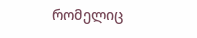რომელიც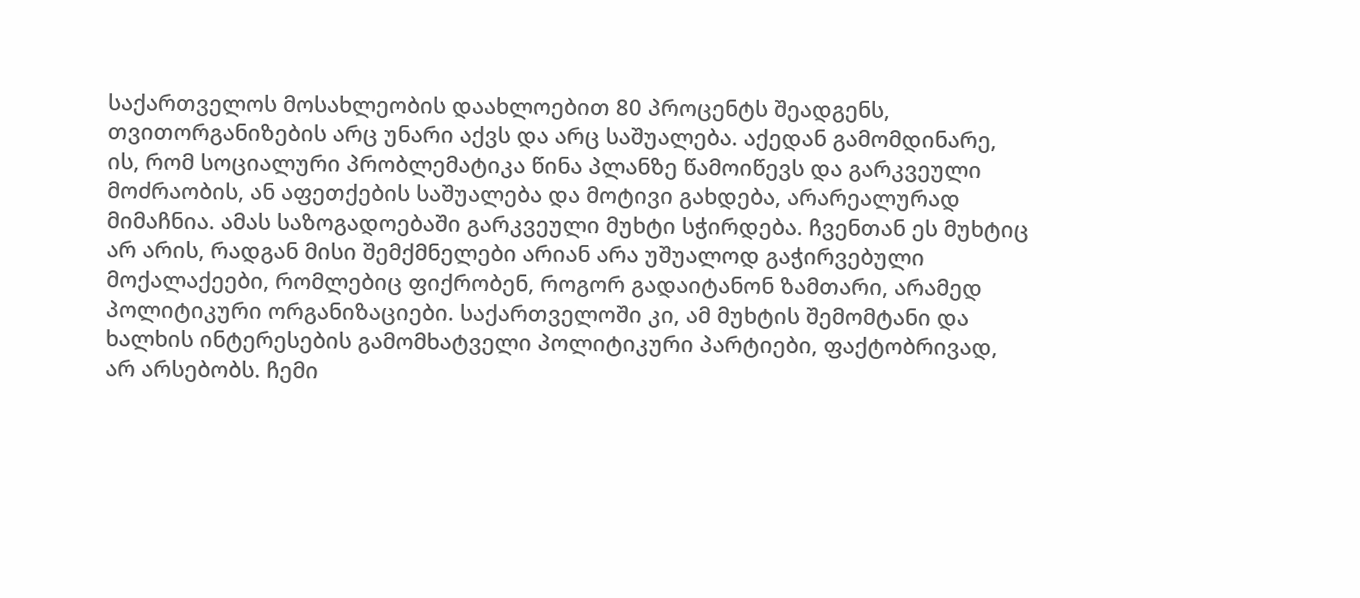საქართველოს მოსახლეობის დაახლოებით 80 პროცენტს შეადგენს, თვითორგანიზების არც უნარი აქვს და არც საშუალება. აქედან გამომდინარე, ის, რომ სოციალური პრობლემატიკა წინა პლანზე წამოიწევს და გარკვეული მოძრაობის, ან აფეთქების საშუალება და მოტივი გახდება, არარეალურად მიმაჩნია. ამას საზოგადოებაში გარკვეული მუხტი სჭირდება. ჩვენთან ეს მუხტიც არ არის, რადგან მისი შემქმნელები არიან არა უშუალოდ გაჭირვებული მოქალაქეები, რომლებიც ფიქრობენ, როგორ გადაიტანონ ზამთარი, არამედ პოლიტიკური ორგანიზაციები. საქართველოში კი, ამ მუხტის შემომტანი და ხალხის ინტერესების გამომხატველი პოლიტიკური პარტიები, ფაქტობრივად, არ არსებობს. ჩემი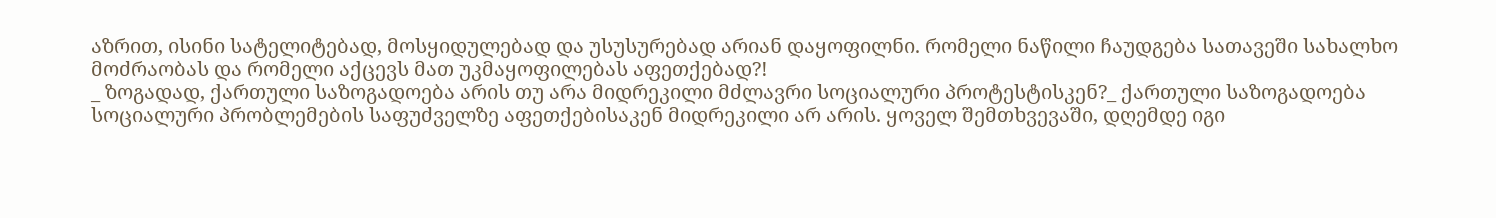აზრით, ისინი სატელიტებად, მოსყიდულებად და უსუსურებად არიან დაყოფილნი. რომელი ნაწილი ჩაუდგება სათავეში სახალხო მოძრაობას და რომელი აქცევს მათ უკმაყოფილებას აფეთქებად?!
_ ზოგადად, ქართული საზოგადოება არის თუ არა მიდრეკილი მძლავრი სოციალური პროტესტისკენ?_ ქართული საზოგადოება სოციალური პრობლემების საფუძველზე აფეთქებისაკენ მიდრეკილი არ არის. ყოველ შემთხვევაში, დღემდე იგი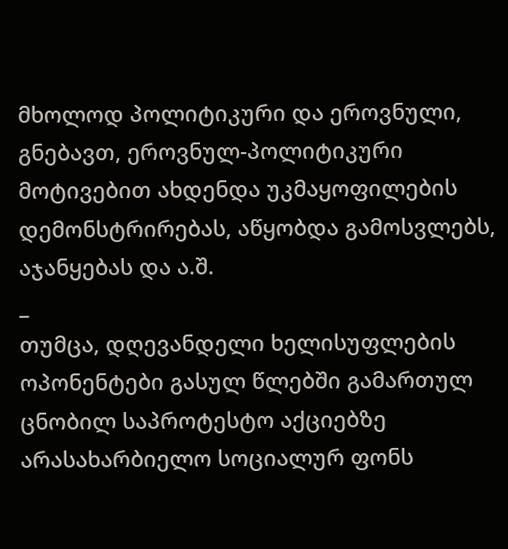მხოლოდ პოლიტიკური და ეროვნული, გნებავთ, ეროვნულ-პოლიტიკური მოტივებით ახდენდა უკმაყოფილების დემონსტრირებას, აწყობდა გამოსვლებს, აჯანყებას და ა.შ.
_
თუმცა, დღევანდელი ხელისუფლების ოპონენტები გასულ წლებში გამართულ ცნობილ საპროტესტო აქციებზე არასახარბიელო სოციალურ ფონს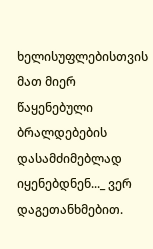ხელისუფლებისთვის მათ მიერ წაყენებული ბრალდებების დასამძიმებლად იყენებდნენ..._ ვერ დაგეთანხმებით.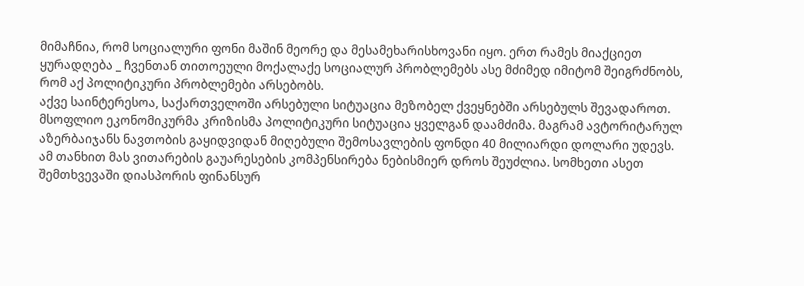მიმაჩნია, რომ სოციალური ფონი მაშინ მეორე და მესამეხარისხოვანი იყო. ერთ რამეს მიაქციეთ ყურადღება _ ჩვენთან თითოეული მოქალაქე სოციალურ პრობლემებს ასე მძიმედ იმიტომ შეიგრძნობს, რომ აქ პოლიტიკური პრობლემები არსებობს.
აქვე საინტერესოა, საქართველოში არსებული სიტუაცია მეზობელ ქვეყნებში არსებულს შევადაროთ. მსოფლიო ეკონომიკურმა კრიზისმა პოლიტიკური სიტუაცია ყველგან დაამძიმა. მაგრამ ავტორიტარულ აზერბაიჯანს ნავთობის გაყიდვიდან მიღებული შემოსავლების ფონდი 40 მილიარდი დოლარი უდევს. ამ თანხით მას ვითარების გაუარესების კომპენსირება ნებისმიერ დროს შეუძლია. სომხეთი ასეთ შემთხვევაში დიასპორის ფინანსურ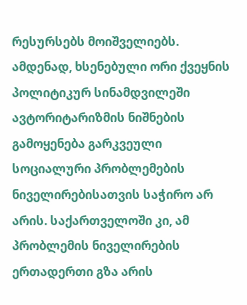რესურსებს მოიშველიებს. ამდენად, ხსენებული ორი ქვეყნის პოლიტიკურ სინამდვილეში ავტორიტარიზმის ნიშნების გამოყენება გარკვეული სოციალური პრობლემების ნიველირებისათვის საჭირო არ არის. საქართველოში კი, ამ პრობლემის ნიველირების ერთადერთი გზა არის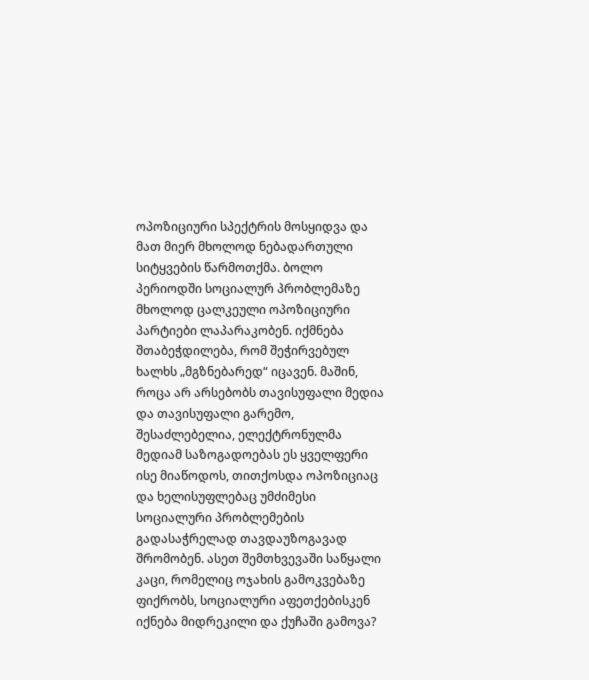ოპოზიციური სპექტრის მოსყიდვა და მათ მიერ მხოლოდ ნებადართული სიტყვების წარმოთქმა. ბოლო პერიოდში სოციალურ პრობლემაზე მხოლოდ ცალკეული ოპოზიციური პარტიები ლაპარაკობენ. იქმნება შთაბეჭდილება, რომ შეჭირვებულ ხალხს „მგზნებარედ“ იცავენ. მაშინ, როცა არ არსებობს თავისუფალი მედია და თავისუფალი გარემო, შესაძლებელია, ელექტრონულმა მედიამ საზოგადოებას ეს ყველფერი ისე მიაწოდოს, თითქოსდა ოპოზიციაც და ხელისუფლებაც უმძიმესი სოციალური პრობლემების გადასაჭრელად თავდაუზოგავად შრომობენ. ასეთ შემთხვევაში საწყალი კაცი, რომელიც ოჯახის გამოკვებაზე ფიქრობს, სოციალური აფეთქებისკენ იქნება მიდრეკილი და ქუჩაში გამოვა?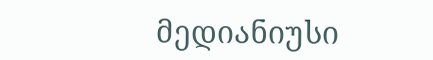მედიანიუსი